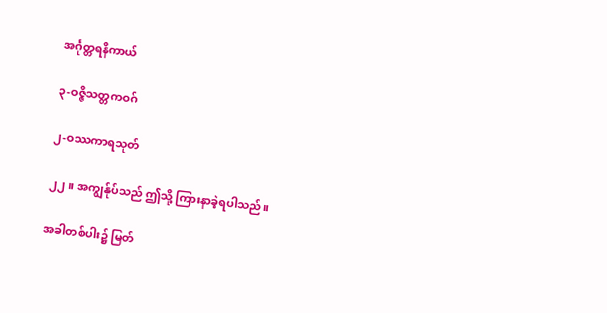အင်္ဂုတ္တရနိကာယ်

၃-ဝဇ္ဇိသတ္တကဝဂ်

၂-ဝဿကာရသုတ်

၂၂။ အကျွန်ုပ်သည် ဤသို့ ကြားနာခဲ့ရပါသည်။

အခါတစ်ပါး၌ မြတ်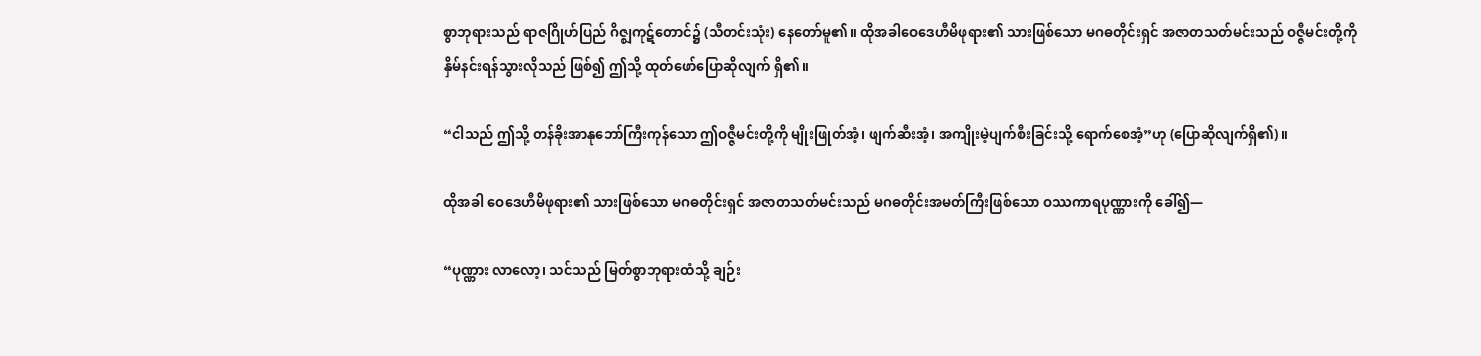စွာဘုရားသည် ရာဇဂြိုဟ်ပြည် ဂိဇ္ဈကုဋ်တောင်၌ (သီတင်းသုံး) နေတော်မူ၏။ ထိုအခါဝေဒေဟီမိဖုရား၏ သားဖြစ်သော မဂဓတိုင်းရှင် အဇာတသတ်မင်းသည် ဝဇ္ဇီမင်းတို့ကို နှိမ်နင်းရန်သွားလိုသည် ဖြစ်၍ ဤသို့ ထုတ်ဖော်ပြောဆိုလျက် ရှိ၏။

“ငါသည် ဤသို့ တန်ခိုးအာနုဘော်ကြီးကုန်သော ဤဝဇ္ဇီမင်းတို့ကို မျိုးဖြုတ်အံ့၊ ဖျက်ဆီးအံ့၊ အကျိုးမဲ့ပျက်စီးခြင်းသို့ ရောက်စေအံ့”ဟု (ပြောဆိုလျက်ရှိ၏)။

ထိုအခါ ဝေဒေဟီမိဖုရား၏ သားဖြစ်သော မဂဓတိုင်းရှင် အဇာတသတ်မင်းသည် မဂဓတိုင်းအမတ်ကြီးဖြစ်သော ဝဿကာရပုဏ္ဏားကို ခေါ်၍—

“ပုဏ္ဏား လာလော့၊ သင်သည် မြတ်စွာဘုရားထံသို့ ချဉ်း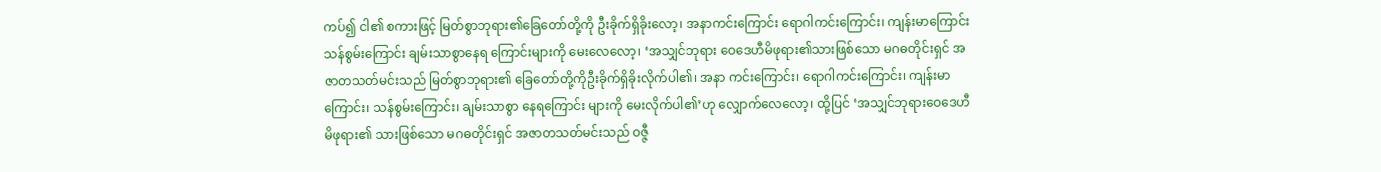ကပ်၍ ငါ၏ စကားဖြင့် မြတ်စွာဘုရား၏ခြေတော်တို့ကို ဦးခိုက်ရှိခိုးလော့၊ အနာကင်းကြောင်း ရောဂါကင်းကြောင်း၊ ကျန်းမာကြောင်း သန်စွမ်းကြောင်း ချမ်းသာစွာနေရ ကြောင်းများကို မေးလေလော့၊ ‘အသျှင်ဘုရား ဝေဒေဟီမိဖုရား၏သားဖြစ်သော မဂဓတိုင်းရှင် အဇာတသတ်မင်းသည် မြတ်စွာဘုရား၏ ခြေတော်တို့ကိုဦးခိုက်ရှိခိုးလိုက်ပါ၏၊ အနာ ကင်းကြောင်း၊ ရောဂါကင်းကြောင်း၊ ကျန်းမာကြောင်း၊ သန်စွမ်းကြောင်း၊ ချမ်းသာစွာ နေရကြောင်း များကို မေးလိုက်ပါ၏’ဟု လျှောက်လေလော့၊ ထို့ပြင် ‘အသျှင်ဘုရားဝေဒေဟီမိဖုရား၏ သားဖြစ်သော မဂဓတိုင်းရှင် အဇာတသတ်မင်းသည် ဝဇ္ဇီ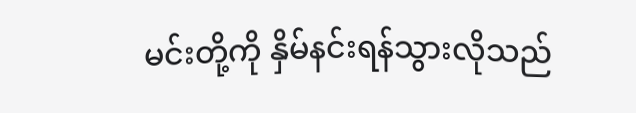မင်းတို့ကို နှိမ်နင်းရန်သွားလိုသည်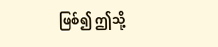ဖြစ်၍ ဤသို့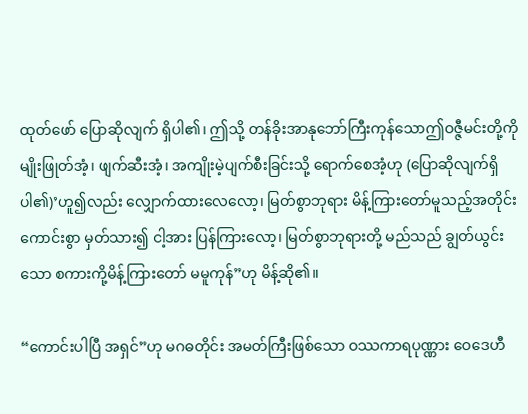ထုတ်ဖော် ပြောဆိုလျက် ရှိပါ၏၊ ဤသို့ တန်ခိုးအာနုဘော်ကြီးကုန်သောဤဝဇ္ဇီမင်းတို့ကို မျိုးဖြုတ်အံ့၊ ဖျက်ဆီးအံ့၊ အကျိုးမဲ့ပျက်စီးခြင်းသို့ ရောက်စေအံ့ဟု (ပြောဆိုလျက်ရှိပါ၏)’ဟူ၍လည်း လျှောက်ထားလေလော့၊ မြတ်စွာဘုရား မိန့်ကြားတော်မူသည့်အတိုင်းကောင်းစွာ မှတ်သား၍ ငါ့အား ပြန်ကြားလော့၊ မြတ်စွာဘုရားတို့ မည်သည် ချွတ်ယွင်းသော စကားကို့မိန့်ကြားတော် မမူကုန်”ဟု မိန့်ဆို၏။

“ကောင်းပါပြီ အရှင်”ဟု မဂဓတိုင်း အမတ်ကြီးဖြစ်သော ဝဿကာရပုဏ္ဏား ဝေဒေဟီ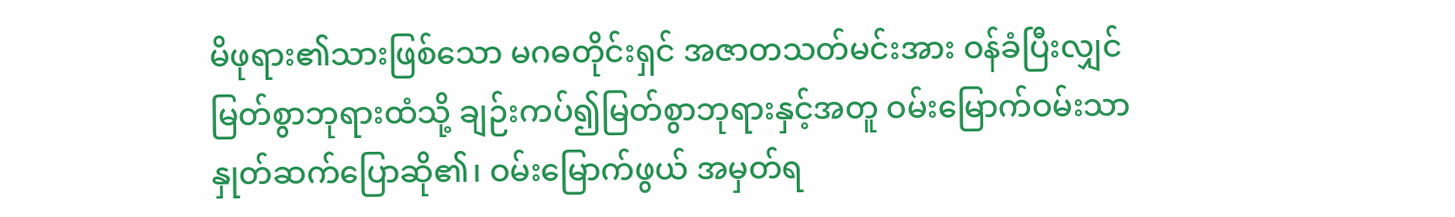မိဖုရား၏သားဖြစ်သော မဂဓတိုင်းရှင် အဇာတသတ်မင်းအား ဝန်ခံပြီးလျှင် မြတ်စွာဘုရားထံသို့ ချဉ်းကပ်၍မြတ်စွာဘုရားနှင့်အတူ ဝမ်းမြောက်ဝမ်းသာ နှုတ်ဆက်ပြောဆို၏၊ ဝမ်းမြောက်ဖွယ် အမှတ်ရ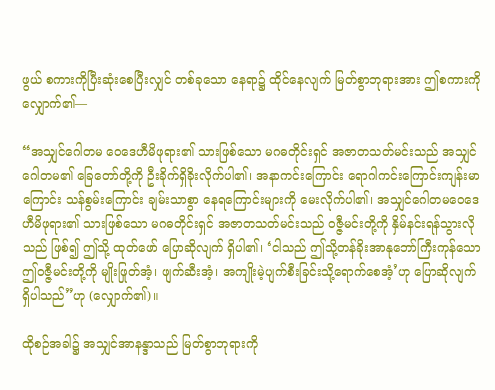ဖွယ် စကားကိုပြီးဆုံးစေပြီးလျှင် တစ်ခုသော နေရာ၌ ထိုင်နေလျက် မြတ်စွာဘုရားအား ဤစကားကို လျှောက်၏—

“အသျှင်ဂေါတမ ဝေဒေဟီမိဖုရား၏ သားဖြစ်သော မဂဓတိုင်းရှင် အဇာတသတ်မင်းသည် အသျှင်ဂေါတမ၏ ခြေတော်တို့ကို ဦးခိုက်ရှိခိုးလိုက်ပါ၏၊ အနာကင်းကြောင်း ရောဂါကင်းကြောင်းကျန်းမာကြောင်း သန်စွမ်းကြောင်း ချမ်းသာစွာ နေရကြောင်းများကို မေးလိုက်ပါ၏၊ အသျှင်ဂေါတမဝေဒေဟီမိဖုရား၏ သားဖြစ်သော မဂဓတိုင်းရှင် အဇာတသတ်မင်းသည် ဝဇ္ဇီမင်းတို့ကို နှိမ်နင်းရန်သွားလိုသည် ဖြစ်၍ ဤသို့ ထုတ်ဖော် ပြောဆိုလျက် ရှိပါ၏၊ ‘ငါသည် ဤသို့တန်ခိုးအာနုဘော်ကြီးကုန်သော ဤဝဇ္ဇီမင်းတို့ကို မျိုးဖြုတ်အံ့၊ ဖျက်ဆီးအံ့၊ အကျိုးမဲ့ပျက်စီးခြင်းသို့ရောက်စေအံ့’ဟု ပြောဆိုလျက်ရှိပါသည်”ဟု (လျှောက်၏)။

ထိုစဉ်အခါ၌ အသျှင်အာနန္ဒာသည် မြတ်စွာဘုရားကို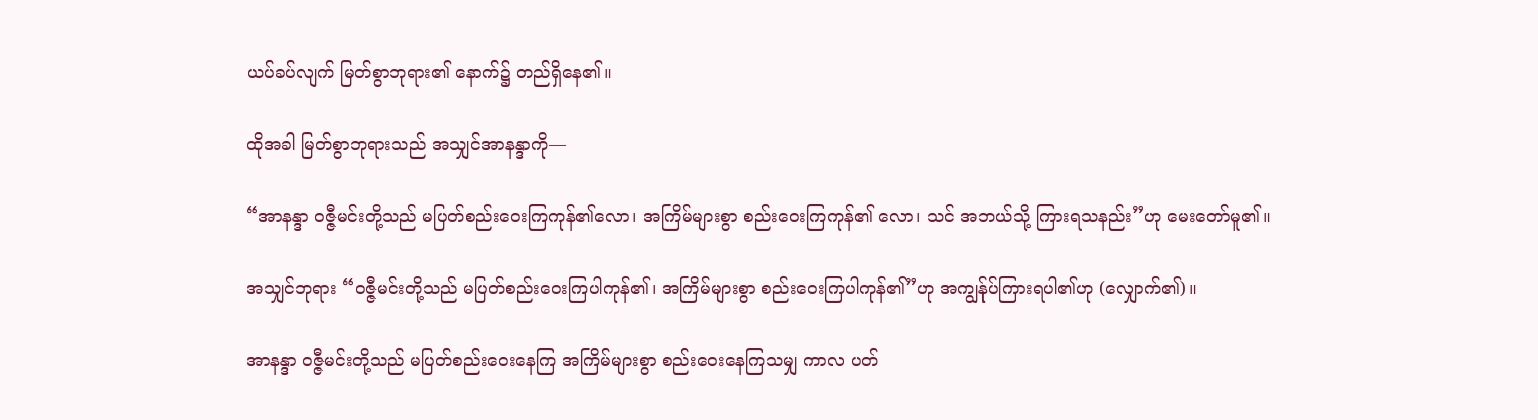ယပ်ခပ်လျက် မြတ်စွာဘုရား၏ နောက်၌ တည်ရှိနေ၏။

ထိုအခါ မြတ်စွာဘုရားသည် အသျှင်အာနန္ဒာကို—

“အာနန္ဒာ ဝဇ္ဇီမင်းတို့သည် မပြတ်စည်းဝေးကြကုန်၏လော၊ အကြိမ်များစွာ စည်းဝေးကြကုန်၏ လော၊ သင် အဘယ်သို့ ကြားရသနည်း”ဟု မေးတော်မူ၏။

အသျှင်ဘုရား “ဝဇ္ဇီမင်းတို့သည် မပြတ်စည်းဝေးကြပါကုန်၏၊ အကြိမ်များစွာ စည်းဝေးကြပါကုန်၏”ဟု အကျွန်ုပ်ကြားရပါ၏ဟု (လျှောက်၏)။

အာနန္ဒာ ဝဇ္ဇီမင်းတို့သည် မပြတ်စည်းဝေးနေကြ အကြိမ်များစွာ စည်းဝေးနေကြသမျှ ကာလ ပတ်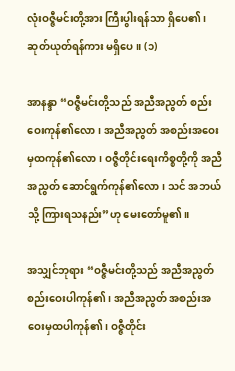လုံးဝဇ္ဇီမင်းတို့အား ကြီးပွါးရန်သာ ရှိပေ၏၊ ဆုတ်ယုတ်ရန်ကား မရှိပေ။ (၁)

အာနန္ဒာ “ဝဇ္ဇီမင်းတို့သည် အညီအညွတ် စည်းဝေးကုန်၏လော၊ အညီအညွတ် အစည်းအဝေးမှထကုန်၏လော၊ ဝဇ္ဇီတိုင်းရေးကိစ္စတို့ကို အညီအညွတ် ဆောင်ရွက်ကုန်၏လော၊ သင် အဘယ်သို့ ကြားရသနည်း”ဟု မေးတော်မူ၏။

အသျှင်ဘုရား “ဝဇ္ဇီမင်းတို့သည် အညီအညွတ် စည်းဝေးပါကုန်၏၊ အညီအညွတ် အစည်းအဝေးမှထပါကုန်၏၊ ဝဇ္ဇီတိုင်း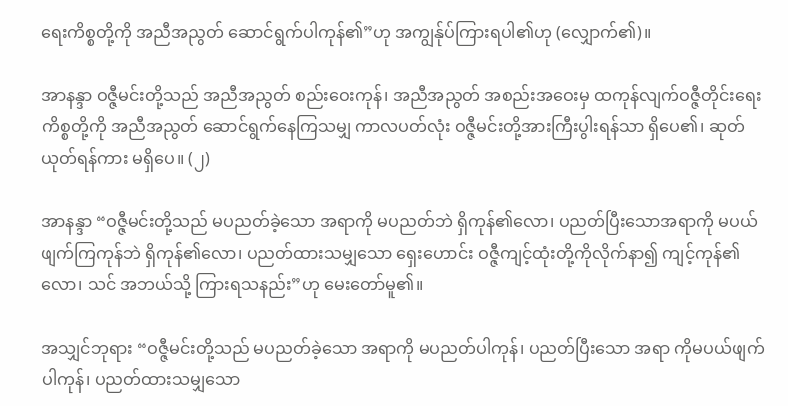ရေးကိစ္စတို့ကို အညီအညွတ် ဆောင်ရွက်ပါကုန်၏”ဟု အကျွန်ုပ်ကြားရပါ၏ဟု (လျှောက်၏)။

အာနန္ဒာ ဝဇ္ဇီမင်းတို့သည် အညီအညွတ် စည်းဝေးကုန်၊ အညီအညွတ် အစည်းအဝေးမှ ထကုန်လျက်ဝဇ္ဇီတိုင်းရေးကိစ္စတို့ကို အညီအညွတ် ဆောင်ရွက်နေကြသမျှ ကာလပတ်လုံး ဝဇ္ဇီမင်းတို့အားကြီးပွါးရန်သာ ရှိပေ၏၊ ဆုတ်ယုတ်ရန်ကား မရှိပေ။ (၂)

အာနန္ဒာ “ဝဇ္ဇီမင်းတို့သည် မပညတ်ခဲ့သော အရာကို မပညတ်ဘဲ ရှိကုန်၏လော၊ ပညတ်ပြီးသောအရာကို မပယ်ဖျက်ကြကုန်ဘဲ ရှိကုန်၏လော၊ ပညတ်ထားသမျှသော ရှေးဟောင်း ဝဇ္ဇီကျင့်ထုံးတို့ကိုလိုက်နာ၍ ကျင့်ကုန်၏လော၊ သင် အဘယ်သို့ ကြားရသနည်း”ဟု မေးတော်မူ၏။

အသျှင်ဘုရား “ဝဇ္ဇီမင်းတို့သည် မပညတ်ခဲ့သော အရာကို မပညတ်ပါကုန်၊ ပညတ်ပြီးသော အရာ ကိုမပယ်ဖျက်ပါကုန်၊ ပညတ်ထားသမျှသော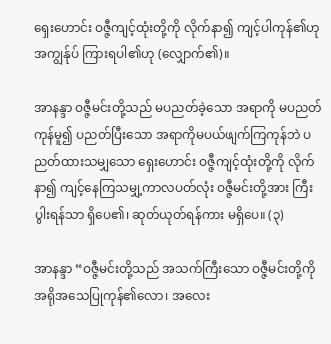ရှေးဟောင်း ဝဇ္ဇီကျင့်ထုံးတို့ကို လိုက်နာ၍ ကျင့်ပါကုန်၏ဟုအကျွန်ုပ် ကြားရပါ၏ဟု (လျှောက်၏)။

အာနန္ဒာ ဝဇ္ဇီမင်းတို့သည် မပညတ်ခဲ့သော အရာကို မပညတ်ကုန်မူ၍ ပညတ်ပြီးသော အရာကိုမပယ်ဖျက်ကြကုန်ဘဲ ပညတ်ထားသမျှသော ရှေးဟောင်း ဝဇ္ဇီကျင့်ထုံးတို့ကို လိုက်နာ၍ ကျင့်နေကြသမျှ့ကာလပတ်လုံး ဝဇ္ဇီမင်းတို့အား ကြီးပွါးရန်သာ ရှိပေ၏၊ ဆုတ်ယုတ်ရန်ကား မရှိပေ။ (၃)

အာနန္ဒာ “ဝဇ္ဇီမင်းတို့သည် အသက်ကြီးသော ဝဇ္ဇီမင်းတို့ကို အရိုအသေပြုကုန်၏လော၊ အလေး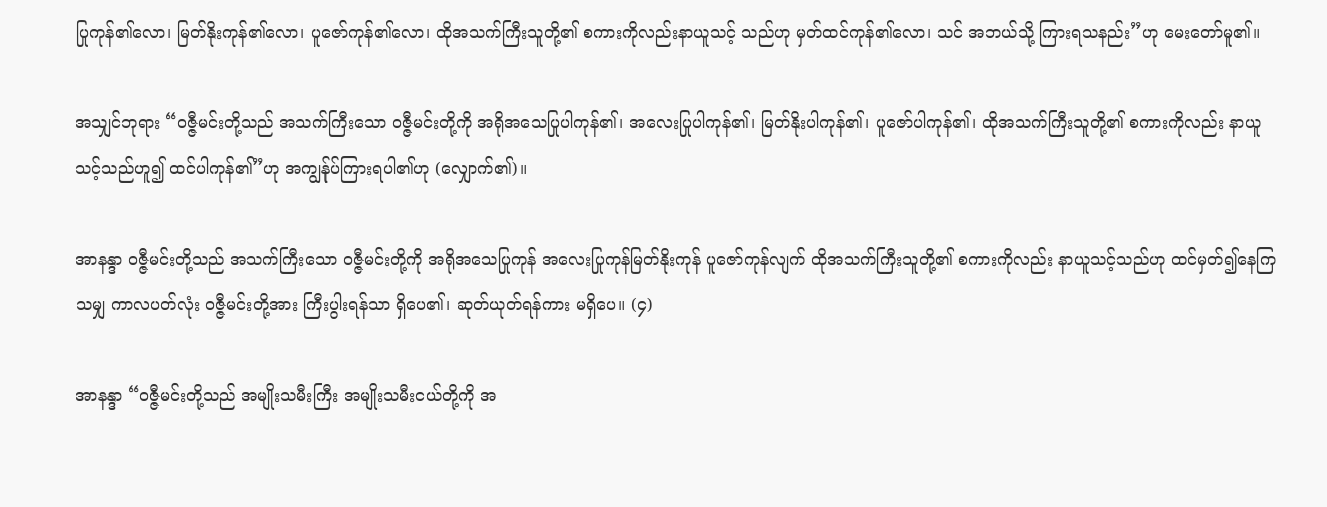ပြုကုန်၏လော၊ မြတ်နိုးကုန်၏လော၊ ပူဇော်ကုန်၏လော၊ ထိုအသက်ကြီးသူတို့၏ စကားကိုလည်းနာယူသင့် သည်ဟု မှတ်ထင်ကုန်၏လော၊ သင် အဘယ်သို့ ကြားရသနည်း”ဟု မေးတော်မူ၏။

အသျှင်ဘုရား “ဝဇ္ဇီမင်းတို့သည် အသက်ကြီးသော ဝဇ္ဇီမင်းတို့ကို အရိုအသေပြုပါကုန်၏၊ အလေးပြုပါကုန်၏၊ မြတ်နိုးပါကုန်၏၊ ပူဇော်ပါကုန်၏၊ ထိုအသက်ကြီးသူတို့၏ စကားကိုလည်း နာယူသင့်သည်ဟူ၍ ထင်ပါကုန်၏”ဟု အကျွန်ုပ်ကြားရပါ၏ဟု (လျှောက်၏)။

အာနန္ဒာ ဝဇ္ဇီမင်းတို့သည် အသက်ကြီးသော ဝဇ္ဇီမင်းတို့ကို အရိုအသေပြုကုန် အလေးပြုကုန်မြတ်နိုးကုန် ပူဇော်ကုန်လျက် ထိုအသက်ကြီးသူတို့၏ စကားကိုလည်း နာယူသင့်သည်ဟု ထင်မှတ်၍နေကြသမျှ ကာလပတ်လုံး ဝဇ္ဇီမင်းတို့အား ကြီးပွါးရန်သာ ရှိပေ၏၊ ဆုတ်ယုတ်ရန်ကား မရှိပေ။ (၄)

အာနန္ဒာ “ဝဇ္ဇီမင်းတို့သည် အမျိုးသမီးကြီး အမျိုးသမီးငယ်တို့ကို အ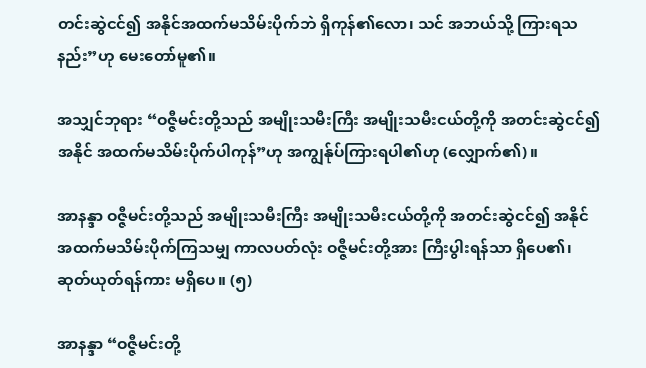တင်းဆွဲငင်၍ အနိုင်အထက်မသိမ်းပိုက်ဘဲ ရှိကုန်၏လော၊ သင် အဘယ်သို့ ကြားရသနည်း”ဟု မေးတော်မူ၏။

အသျှင်ဘုရား “ဝဇ္ဇီမင်းတို့သည် အမျိုးသမီးကြီး အမျိုးသမီးငယ်တို့ကို အတင်းဆွဲငင်၍ အနိုင် အထက်မသိမ်းပိုက်ပါကုန်”ဟု အကျွန်ုပ်ကြားရပါ၏ဟု (လျှောက်၏)။

အာနန္ဒာ ဝဇ္ဇီမင်းတို့သည် အမျိုးသမီးကြီး အမျိုးသမီးငယ်တို့ကို အတင်းဆွဲငင်၍ အနိုင်အထက်မသိမ်းပိုက်ကြသမျှ ကာလပတ်လုံး ဝဇ္ဇီမင်းတို့အား ကြီးပွါးရန်သာ ရှိပေ၏၊ ဆုတ်ယုတ်ရန်ကား မရှိပေ။ (၅)

အာနန္ဒာ “ဝဇ္ဇီမင်းတို့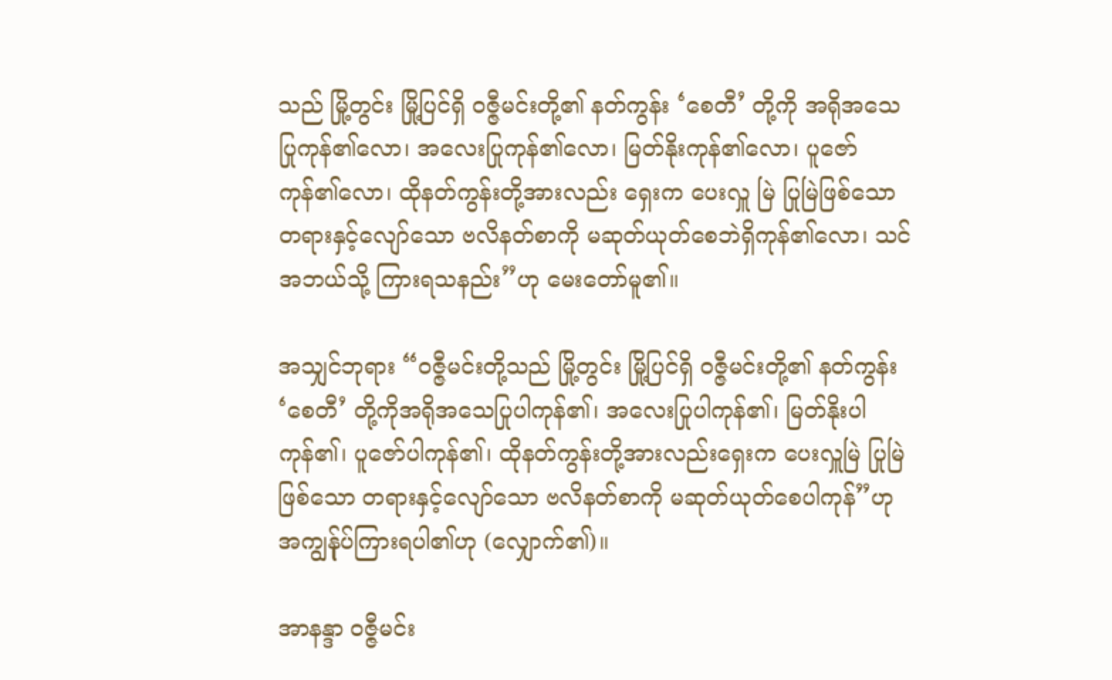သည် မြို့တွင်း မြို့ပြင်ရှိ ဝဇ္ဇီမင်းတို့၏ နတ်ကွန်း ‘စေတီ’ တို့ကို အရိုအသေပြုကုန်၏လော၊ အလေးပြုကုန်၏လော၊ မြတ်နိုးကုန်၏လော၊ ပူဇော်ကုန်၏လော၊ ထိုနတ်ကွန်းတို့အားလည်း ရှေးက ပေးလှူ မြဲ ပြုမြဲဖြစ်သော တရားနှင့်လျော်သော ဗလိနတ်စာကို မဆုတ်ယုတ်စေဘဲရှိကုန်၏လော၊ သင် အဘယ်သို့ ကြားရသနည်း”ဟု မေးတော်မူ၏။

အသျှင်ဘုရား “ဝဇ္ဇီမင်းတို့သည် မြို့တွင်း မြို့ပြင်ရှိ ဝဇ္ဇီမင်းတို့၏ နတ်ကွန်း ‘စေတီ’ တို့ကိုအရိုအသေပြုပါကုန်၏၊ အလေးပြုပါကုန်၏၊ မြတ်နိုးပါကုန်၏၊ ပူဇော်ပါကုန်၏၊ ထိုနတ်ကွန်းတို့အားလည်းရှေးက ပေးလှူမြဲ ပြုမြဲဖြစ်သော တရားနှင့်လျော်သော ဗလိနတ်စာကို မဆုတ်ယုတ်စေပါကုန်”ဟုအကျွန်ုပ်ကြားရပါ၏ဟု (လျှောက်၏)။

အာနန္ဒာ ဝဇ္ဇီမင်း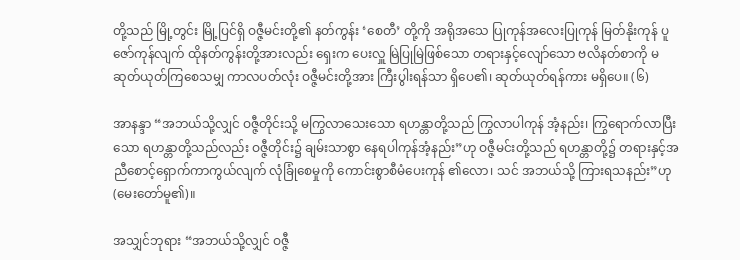တို့သည် မြို့တွင်း မြို့ပြင်ရှိ ဝဇ္ဇီမင်းတို့၏ နတ်ကွန်း ‘စေတီ’ တို့ကို အရိုအသေ ပြုကုန်အလေးပြုကုန် မြတ်နိုးကုန် ပူဇော်ကုန်လျက် ထိုနတ်ကွန်းတို့အားလည်း ရှေးက ပေးလှူ မြဲပြုမြဲဖြစ်သော တရားနှင့်လျော်သော ဗလိနတ်စာကို မဆုတ်ယုတ်ကြစေသမျှ ကာလပတ်လုံး ဝဇ္ဇီမင်းတို့အား ကြီးပွါးရန်သာ ရှိပေ၏၊ ဆုတ်ယုတ်ရန်ကား မရှိပေ။ (၆)

အာနန္ဒာ “အဘယ်သို့လျှင် ဝဇ္ဇီတိုင်းသို့ မကြွလာသေးသော ရဟန္တာတို့သည် ကြွလာပါကုန် အံ့နည်း၊ ကြွရောက်လာပြီးသော ရဟန္တာတို့သည်လည်း ဝဇ္ဇီတိုင်း၌ ချမ်းသာစွာ နေရပါကုန်အံ့နည်း”ဟု ဝဇ္ဇီမင်းတို့သည် ရဟန္တာတို့၌ တရားနှင့်အညီစောင့်ရှောက်ကာကွယ်လျက် လုံခြုံစေမှုကို ကောင်းစွာစီမံပေးကုန် ၏လော၊ သင် အဘယ်သို့ ကြားရသနည်း”ဟု (မေးတော်မူ၏)။

အသျှင်ဘုရား “အဘယ်သို့လျှင် ဝဇ္ဇီ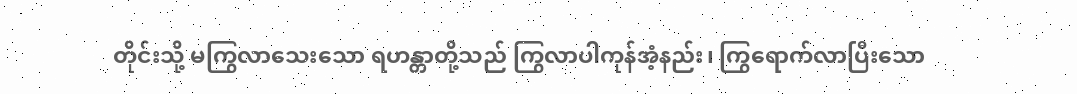တိုင်းသို့ မကြွလာသေးသော ရဟန္တာတို့သည် ကြွလာပါကုန်အံ့နည်း၊ ကြွရောက်လာပြီးသော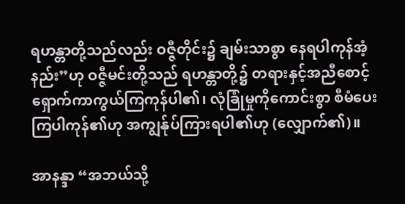ရဟန္တာတို့သည်လည်း ဝဇ္ဇီတိုင်း၌ ချမ်းသာစွာ နေရပါကုန်အံ့နည်း”ဟု ဝဇ္ဇီမင်းတို့သည် ရဟန္တာတို့၌ တရားနှင့်အညီစောင့်ရှောက်ကာကွယ်ကြကုန်ပါ၏၊ လုံခြုံမှုကိုကောင်းစွာ စီမံပေးကြပါကုန်၏ဟု အကျွန်ုပ်ကြားရပါ၏ဟု (လျှောက်၏)။

အာနန္ဒာ “အဘယ်သို့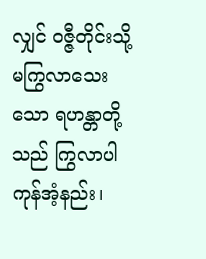လျှင် ဝဇ္ဇီတိုင်းသို့ မကြွလာသေးသော ရဟန္တာတို့သည် ကြွလာပါကုန်အံ့နည်း၊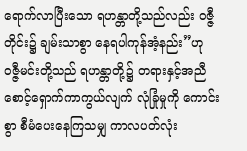ရောက်လာပြီးသော ရဟန္တာတို့သည်လည်း ဝဇ္ဇီတိုင်း၌ ချမ်းသာစွာ နေရပါကုန်အံ့နည်း”ဟု ဝဇ္ဇီမင်းတို့သည် ရဟန္တာတို့၌ တရားနှင့်အညီစောင့်ရှောက်ကာကွယ်လျက် လုံခြုံမှုကို ကောင်းစွာ စီမံပေးနေကြသမျှ ကာလပတ်လုံး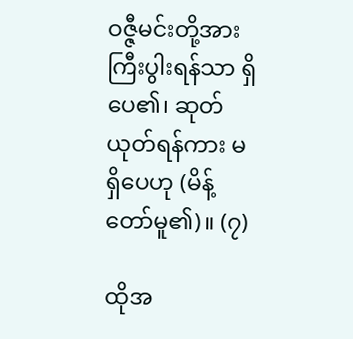ဝဇ္ဇီမင်းတို့အား ကြီးပွါးရန်သာ ရှိပေ၏၊ ဆုတ်ယုတ်ရန်ကား မရှိပေဟု (မိန့်တော်မူ၏)။ (၇)

ထိုအ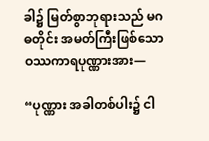ခါ၌ မြတ်စွာဘုရားသည် မဂဓတိုင်း အမတ်ကြီးဖြစ်သော ဝဿကာရပုဏ္ဏားအား—

“ပုဏ္ဏား အခါတစ်ပါး၌ ငါ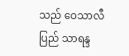သည် ဝေသာလီပြည် သာရန္ဒ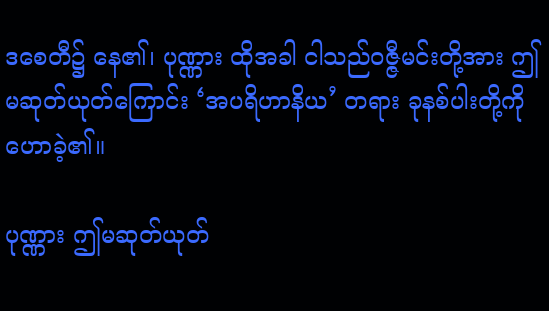ဒစေတီ၌ နေ၏၊ ပုဏ္ဏား ထိုအခါ ငါသည်ဝဇ္ဇီမင်းတို့အား ဤမဆုတ်ယုတ်ကြောင်း ‘အပရိဟာနိယ’ တရား ခုနစ်ပါးတို့ကို ဟောခဲ့၏။

ပုဏ္ဏား ဤမဆုတ်ယုတ်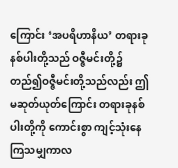ကြောင်း ‘အပရိဟာနိယ’ တရားခုနစ်ပါးတို့သည် ဝဇ္ဇီမင်းတို့၌ တည်၍ဝဇ္ဇီမင်းတို့သည်လည်း ဤမဆုတ်ယုတ်ကြောင်း တရားခုနစ်ပါးတို့ကို ကောင်းစွာ ကျင့်သုံးနေကြသမျှကာလ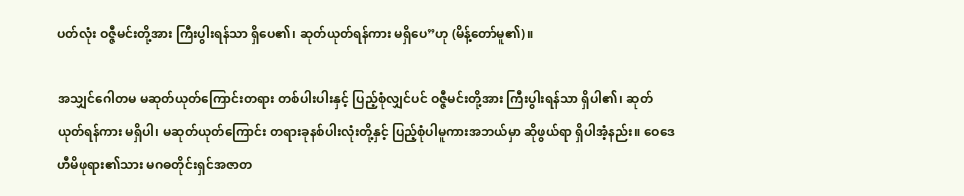ပတ်လုံး ဝဇ္ဇီမင်းတို့အား ကြီးပွါးရန်သာ ရှိပေ၏၊ ဆုတ်ယုတ်ရန်ကား မရှိပေ”ဟု (မိန့်တော်မူ၏)။

အသျှင်ဂေါတမ မဆုတ်ယုတ်ကြောင်းတရား တစ်ပါးပါးနှင့် ပြည့်စုံလျှင်ပင် ဝဇ္ဇီမင်းတို့အား ကြီးပွါးရန်သာ ရှိပါ၏၊ ဆုတ်ယုတ်ရန်ကား မရှိပါ၊ မဆုတ်ယုတ်ကြောင်း တရားခုနစ်ပါးလုံးတို့နှင့် ပြည့်စုံပါမူကားအဘယ်မှာ ဆိုဖွယ်ရာ ရှိပါအံ့နည်း။ ဝေဒေဟီမိဖုရား၏သား မဂဓတိုင်းရှင်အဇာတ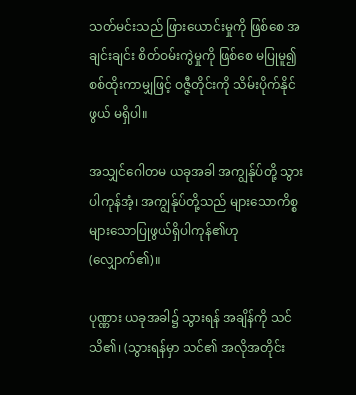သတ်မင်းသည် ဖြားယောင်းမှုကို ဖြစ်စေ အချင်းချင်း စိတ်ဝမ်းကွဲမှုကို ဖြစ်စေ မပြုမူ၍စစ်ထိုးကာမျှဖြင့် ဝဇ္ဇီတိုင်းကို သိမ်းပိုက်နိုင်ဖွယ် မရှိပါ။

အသျှင်ဂေါတမ ယခုအခါ အကျွန်ုပ်တို့ သွားပါကုန်အံ့၊ အကျွန်ုပ်တို့သည် များသောကိစ္စ များသောပြုဖွယ်ရှိပါကုန်၏ဟု (လျှောက်၏)။

ပုဏ္ဏား ယခုအခါ၌ သွားရန် အချိန်ကို သင် သိ၏၊ (သွားရန်မှာ သင်၏ အလိုအတိုင်း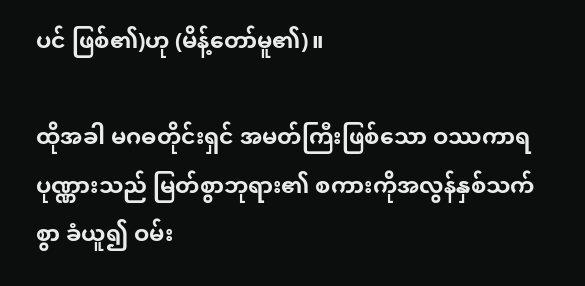ပင် ဖြစ်၏)ဟု (မိန့်တော်မူ၏)။

ထိုအခါ မဂဓတိုင်းရှင် အမတ်ကြီးဖြစ်သော ဝဿကာရပုဏ္ဏားသည် မြတ်စွာဘုရား၏ စကားကိုအလွန်နှစ်သက်စွာ ခံယူ၍ ဝမ်း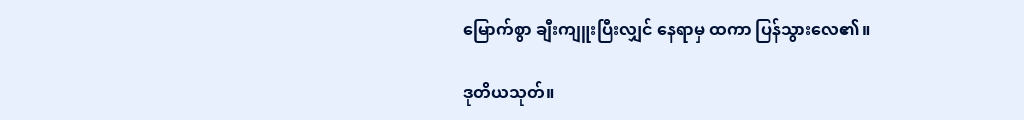မြောက်စွာ ချီးကျူးပြီးလျှင် နေရာမှ ထကာ ပြန်သွားလေ၏။

ဒုတိယသုတ်။